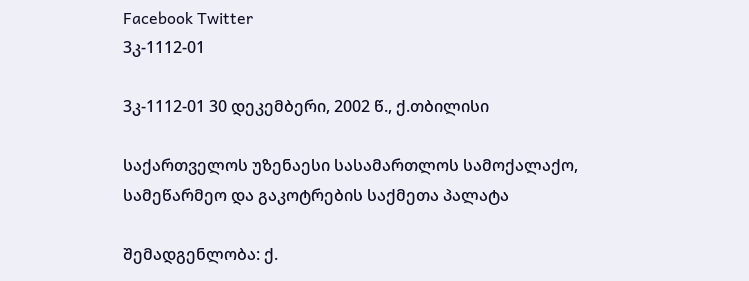Facebook Twitter
3კ-1112-01

3კ-1112-01 30 დეკემბერი, 2002 წ., ქ.თბილისი

საქართველოს უზენაესი სასამართლოს სამოქალაქო, სამეწარმეო და გაკოტრების საქმეთა პალატა

შემადგენლობა: ქ.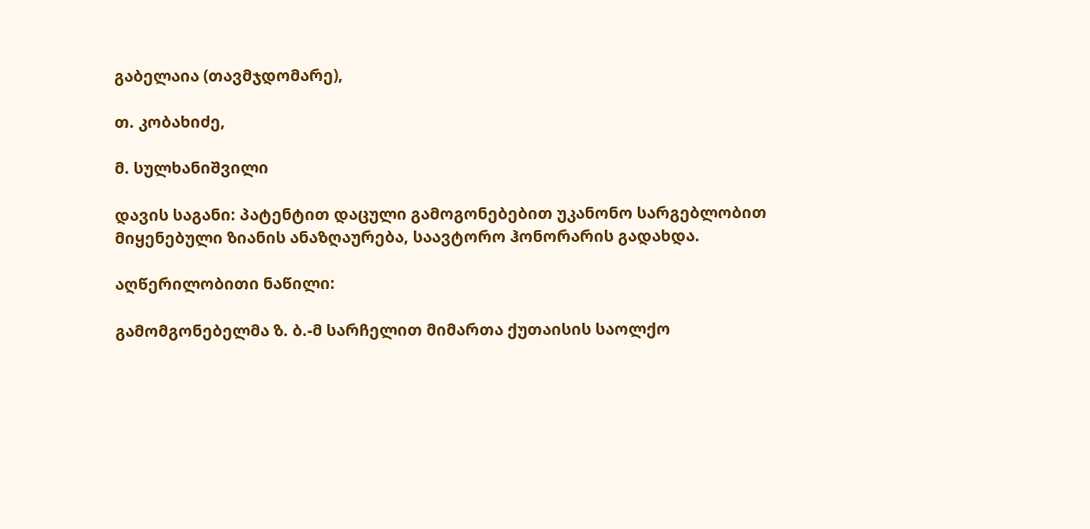გაბელაია (თავმჯდომარე),

თ. კობახიძე,

მ. სულხანიშვილი

დავის საგანი: პატენტით დაცული გამოგონებებით უკანონო სარგებლობით მიყენებული ზიანის ანაზღაურება, საავტორო ჰონორარის გადახდა.

აღწერილობითი ნაწილი:

გამომგონებელმა ზ. ბ.-მ სარჩელით მიმართა ქუთაისის საოლქო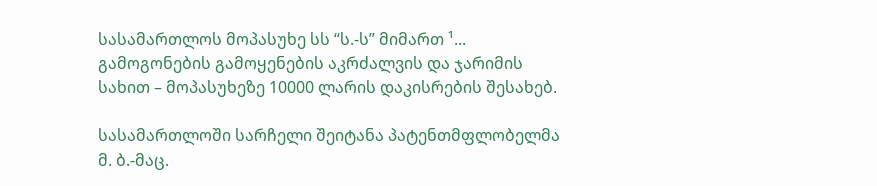სასამართლოს მოპასუხე სს “ს.-ს” მიმართ ¹... გამოგონების გამოყენების აკრძალვის და ჯარიმის სახით – მოპასუხეზე 10000 ლარის დაკისრების შესახებ.

სასამართლოში სარჩელი შეიტანა პატენთმფლობელმა მ. ბ.-მაც.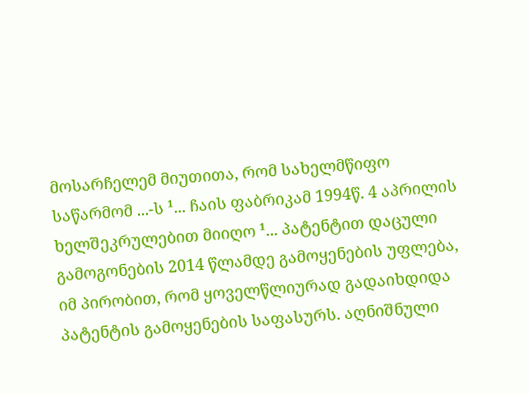მოსარჩელემ მიუთითა, რომ სახელმწიფო საწარმომ ...-ს ¹... ჩაის ფაბრიკამ 1994წ. 4 აპრილის ხელშეკრულებით მიიღო ¹... პატენტით დაცული გამოგონების 2014 წლამდე გამოყენების უფლება, იმ პირობით, რომ ყოველწლიურად გადაიხდიდა პატენტის გამოყენების საფასურს. აღნიშნული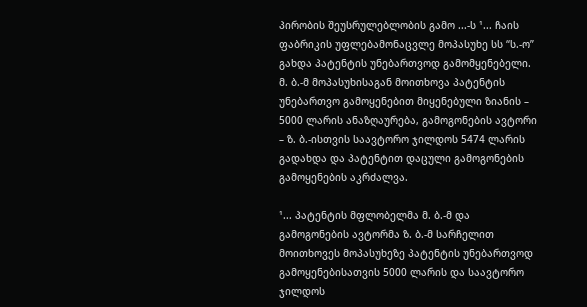პირობის შეუსრულებლობის გამო ...-ს ¹... ჩაის ფაბრიკის უფლებამონაცვლე მოპასუხე სს “ს.-ო” გახდა პატენტის უნებართვოდ გამომყენებელი. მ. ბ.-მ მოპასუხისაგან მოითხოვა პატენტის უნებართვო გამოყენებით მიყენებული ზიანის – 5000 ლარის ანაზღაურება, გამოგონების ავტორი – ზ. ბ.-ისთვის საავტორო ჯილდოს 5474 ლარის გადახდა და პატენტით დაცული გამოგონების გამოყენების აკრძალვა.

¹... პატენტის მფლობელმა მ. ბ.-მ და გამოგონების ავტორმა ზ. ბ.-მ სარჩელით მოითხოვეს მოპასუხეზე პატენტის უნებართვოდ გამოყენებისათვის 5000 ლარის და საავტორო ჯილდოს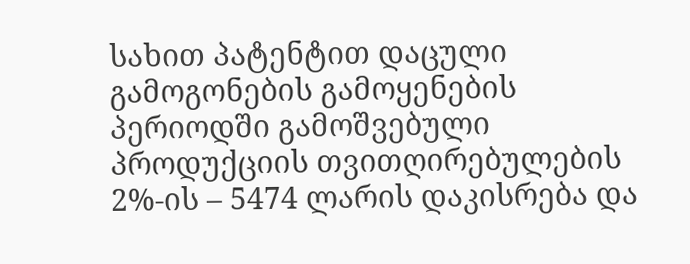სახით პატენტით დაცული გამოგონების გამოყენების პერიოდში გამოშვებული პროდუქციის თვითღირებულების 2%-ის – 5474 ლარის დაკისრება და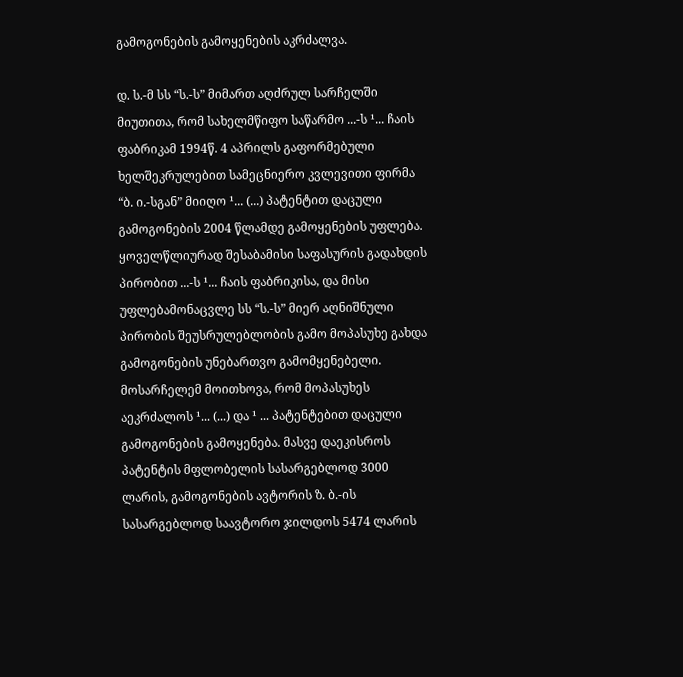გამოგონების გამოყენების აკრძალვა.

დ. ს.-მ სს “ს.-ს” მიმართ აღძრულ სარჩელში მიუთითა, რომ სახელმწიფო საწარმო ...-ს ¹... ჩაის ფაბრიკამ 1994წ. 4 აპრილს გაფორმებული ხელშეკრულებით სამეცნიერო კვლევითი ფირმა “ბ. ი.-სგან” მიიღო ¹... (...) პატენტით დაცული გამოგონების 2004 წლამდე გამოყენების უფლება. ყოველწლიურად შესაბამისი საფასურის გადახდის პირობით ...-ს ¹... ჩაის ფაბრიკისა, და მისი უფლებამონაცვლე სს “ს.-ს” მიერ აღნიშნული პირობის შეუსრულებლობის გამო მოპასუხე გახდა გამოგონების უნებართვო გამომყენებელი. მოსარჩელემ მოითხოვა, რომ მოპასუხეს აეკრძალოს ¹... (...) და ¹ ... პატენტებით დაცული გამოგონების გამოყენება. მასვე დაეკისროს პატენტის მფლობელის სასარგებლოდ 3000 ლარის, გამოგონების ავტორის ზ. ბ.-ის სასარგებლოდ საავტორო ჯილდოს 5474 ლარის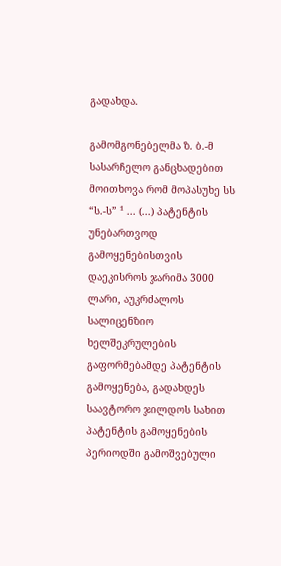გადახდა.

გამომგონებელმა ზ. ბ.-მ სასარჩელო განცხადებით მოითხოვა რომ მოპასუხე სს “ს.-ს” ¹ ... (...) პატენტის უნებართვოდ გამოყენებისთვის დაეკისროს ჯარიმა 3000 ლარი, აუკრძალოს სალიცენზიო ხელშეკრულების გაფორმებამდე პატენტის გამოყენება, გადახდეს საავტორო ჯილდოს სახით პატენტის გამოყენების პერიოდში გამოშვებული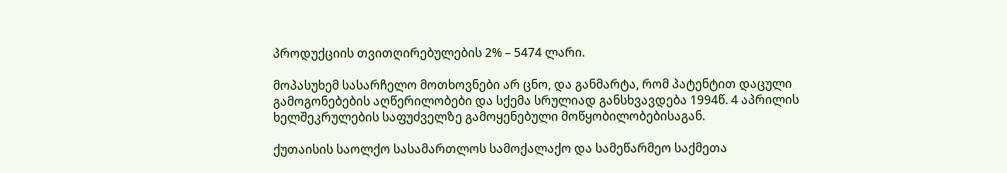პროდუქციის თვითღირებულების 2% – 5474 ლარი.

მოპასუხემ სასარჩელო მოთხოვნები არ ცნო, და განმარტა, რომ პატენტით დაცული გამოგონებების აღწერილობები და სქემა სრულიად განსხვავდება 1994წ. 4 აპრილის ხელშეკრულების საფუძველზე გამოყენებული მოწყობილობებისაგან.

ქუთაისის საოლქო სასამართლოს სამოქალაქო და სამეწარმეო საქმეთა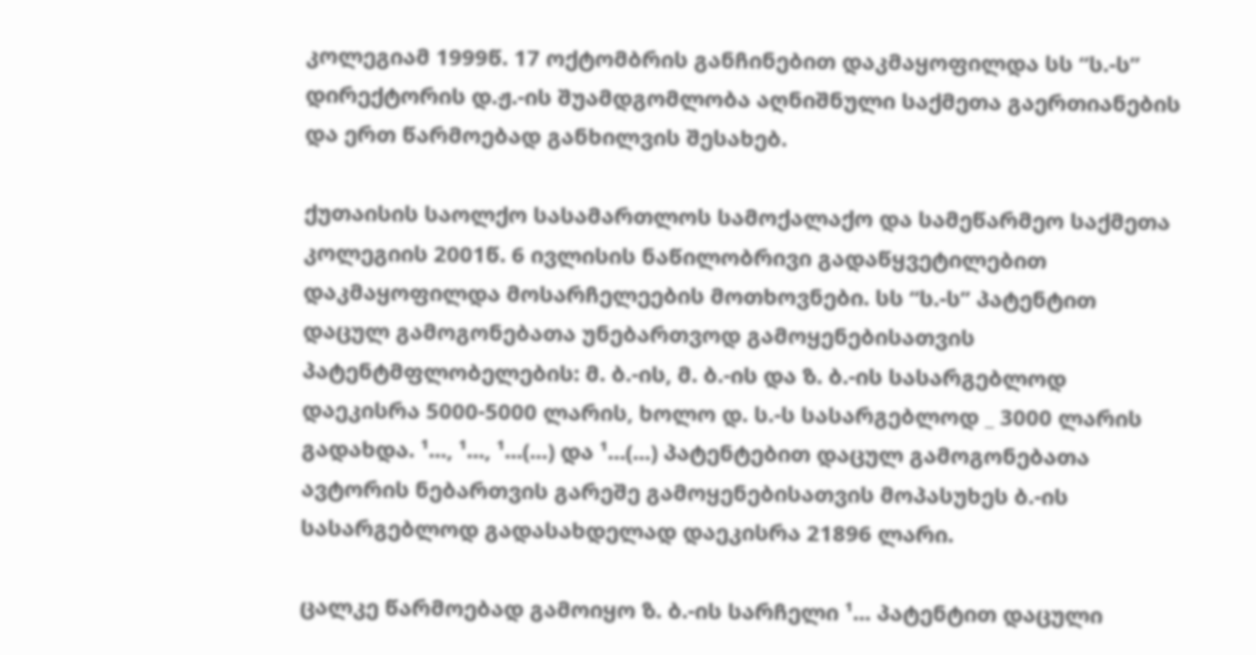კოლეგიამ 1999წ. 17 ოქტომბრის განჩინებით დაკმაყოფილდა სს “ს.-ს” დირექტორის დ.ჟ.-ის შუამდგომლობა აღნიშნული საქმეთა გაერთიანების და ერთ წარმოებად განხილვის შესახებ.

ქუთაისის საოლქო სასამართლოს სამოქალაქო და სამეწარმეო საქმეთა კოლეგიის 2001წ. 6 ივლისის ნაწილობრივი გადაწყვეტილებით დაკმაყოფილდა მოსარჩელეების მოთხოვნები. სს “ს.-ს” პატენტით დაცულ გამოგონებათა უნებართვოდ გამოყენებისათვის პატენტმფლობელების: მ. ბ.-ის, მ. ბ.-ის და ზ. ბ.-ის სასარგებლოდ დაეკისრა 5000-5000 ლარის, ხოლო დ. ს.-ს სასარგებლოდ _ 3000 ლარის გადახდა. ¹..., ¹..., ¹...(...) და ¹...(...) პატენტებით დაცულ გამოგონებათა ავტორის ნებართვის გარეშე გამოყენებისათვის მოპასუხეს ბ.-ის სასარგებლოდ გადასახდელად დაეკისრა 21896 ლარი.

ცალკე წარმოებად გამოიყო ზ. ბ.-ის სარჩელი ¹... პატენტით დაცული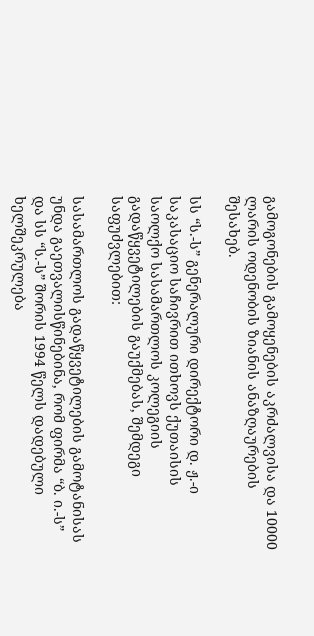გამოგონების გამოყენების აკრძალვისა და 10000 ლარის ოდენობის ზიანის ანაზღაურების შესახებ.

სს “ს.-ს” გენერალური დირექტორი დ. ჟ.-ი საკასაციო საჩივრით ითხოვს ქუთაისის საოლქო სასამართლოს კოლეგიის გადაწყვეტილების გაუქმებას, შემდეგი საფუძვლებით:

სასამართლოს გადაწყვეტილების გამოტანისას უნდა გაეთვალისწინებინა, რომ ფირმა “ბ. ი.-ს” და სს “ს.-ს” შორის 1994 წელს დადებული ხელშეკრულება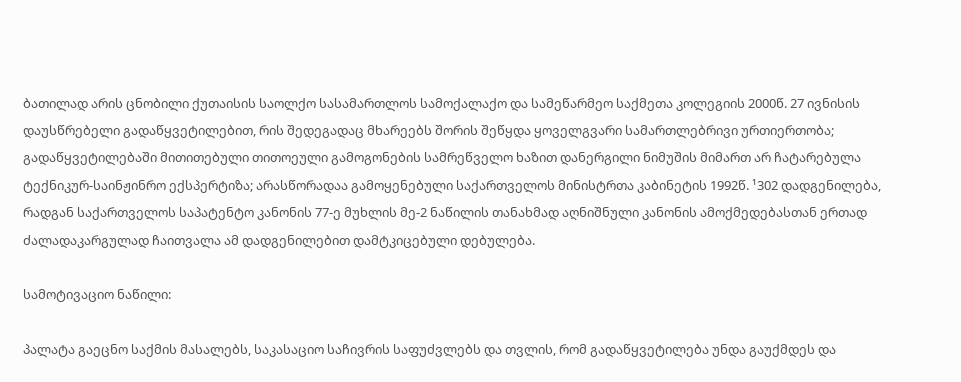ბათილად არის ცნობილი ქუთაისის საოლქო სასამართლოს სამოქალაქო და სამეწარმეო საქმეთა კოლეგიის 2000წ. 27 ივნისის დაუსწრებელი გადაწყვეტილებით, რის შედეგადაც მხარეებს შორის შეწყდა ყოველგვარი სამართლებრივი ურთიერთობა; გადაწყვეტილებაში მითითებული თითოეული გამოგონების სამრეწველო ხაზით დანერგილი ნიმუშის მიმართ არ ჩატარებულა ტექნიკურ-საინჟინრო ექსპერტიზა; არასწორადაა გამოყენებული საქართველოს მინისტრთა კაბინეტის 1992წ. ¹302 დადგენილება, რადგან საქართველოს საპატენტო კანონის 77-ე მუხლის მე-2 ნაწილის თანახმად აღნიშნული კანონის ამოქმედებასთან ერთად ძალადაკარგულად ჩაითვალა ამ დადგენილებით დამტკიცებული დებულება.

სამოტივაციო ნაწილი:

პალატა გაეცნო საქმის მასალებს, საკასაციო საჩივრის საფუძვლებს და თვლის, რომ გადაწყვეტილება უნდა გაუქმდეს და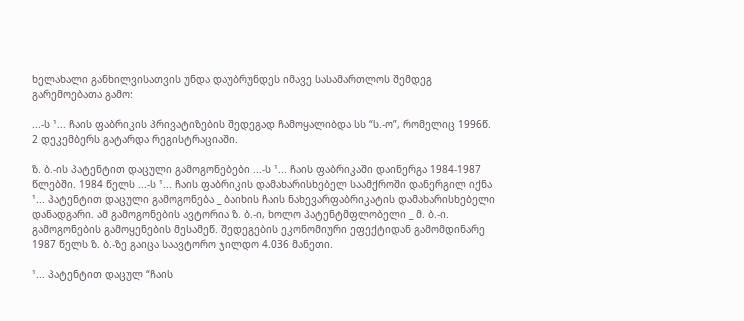ხელახალი განხილვისათვის უნდა დაუბრუნდეს იმავე სასამართლოს შემდეგ გარემოებათა გამო:

...-ს ¹... ჩაის ფაბრიკის პრივატიზების შედეგად ჩამოყალიბდა სს “ს.-ო”, რომელიც 1996წ. 2 დეკემბერს გატარდა რეგისტრაციაში.

ზ. ბ.-ის პატენტით დაცული გამოგონებები ...-ს ¹... ჩაის ფაბრიკაში დაინერგა 1984-1987 წლებში. 1984 წელს ...-ს ¹... ჩაის ფაბრიკის დამახარისხებელ საამქროში დანერგილ იქნა ¹... პატენტით დაცული გამოგონება _ ბაიხის ჩაის ნახევარფაბრიკატის დამახარისხებელი დანადგარი. ამ გამოგონების ავტორია ზ. ბ.-ი, ხოლო პატენტმფლობელი _ მ. ბ.-ი. გამოგონების გამოყენების მესამეწ. შედეგების ეკონომიური ეფექტიდან გამომდინარე 1987 წელს ზ. ბ.-ზე გაიცა საავტორო ჯილდო 4.036 მანეთი.

¹... პატენტით დაცულ “ჩაის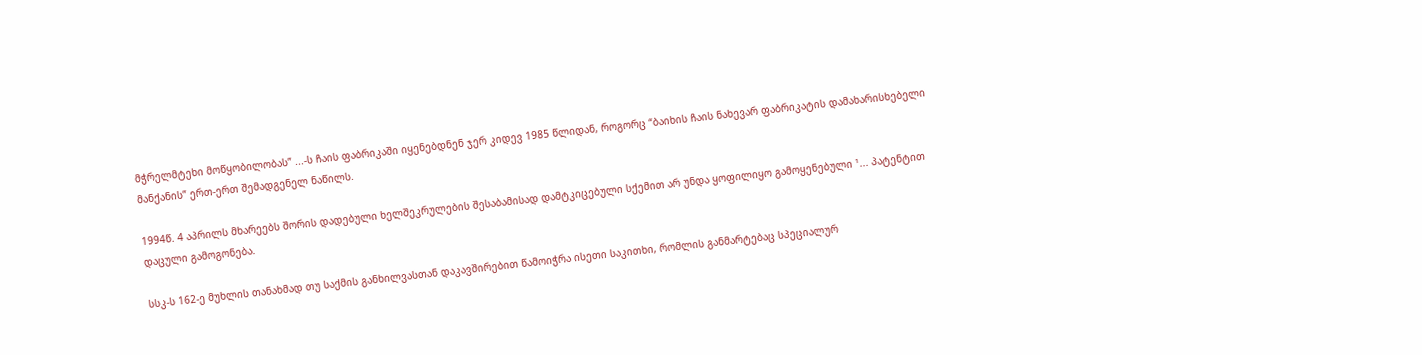მჭრელმტეხი მოწყობილობას” ...-ს ჩაის ფაბრიკაში იყენებდნენ ჯერ კიდევ 1985 წლიდან, როგორც “ბაიხის ჩაის ნახევარ ფაბრიკატის დამახარისხებელი მანქანის” ერთ-ერთ შემადგენელ ნაწილს.

1994წ. 4 აპრილს მხარეებს შორის დადებული ხელშეკრულების შესაბამისად დამტკიცებული სქემით არ უნდა ყოფილიყო გამოყენებული ¹... პატენტით დაცული გამოგონება.

სსკ-ს 162-ე მუხლის თანახმად თუ საქმის განხილვასთან დაკავშირებით წამოიჭრა ისეთი საკითხი, რომლის განმარტებაც სპეციალურ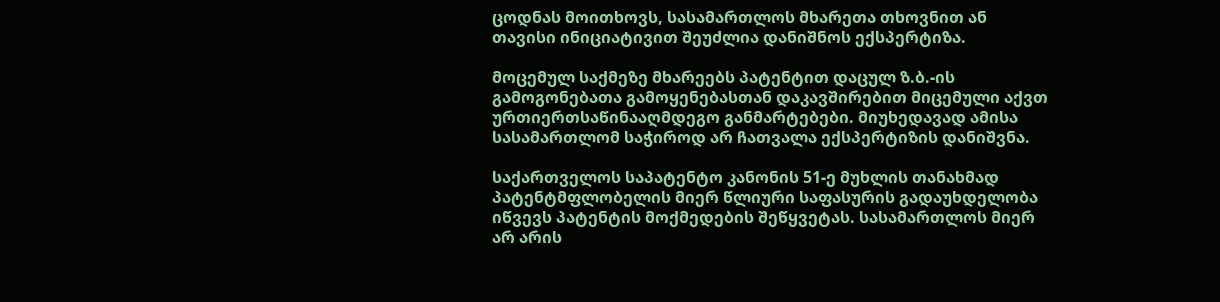ცოდნას მოითხოვს, სასამართლოს მხარეთა თხოვნით ან თავისი ინიციატივით შეუძლია დანიშნოს ექსპერტიზა.

მოცემულ საქმეზე მხარეებს პატენტით დაცულ ზ.ბ.-ის გამოგონებათა გამოყენებასთან დაკავშირებით მიცემული აქვთ ურთიერთსაწინააღმდეგო განმარტებები. მიუხედავად ამისა სასამართლომ საჭიროდ არ ჩათვალა ექსპერტიზის დანიშვნა.

საქართველოს საპატენტო კანონის 51-ე მუხლის თანახმად პატენტმფლობელის მიერ წლიური საფასურის გადაუხდელობა იწვევს პატენტის მოქმედების შეწყვეტას. სასამართლოს მიერ არ არის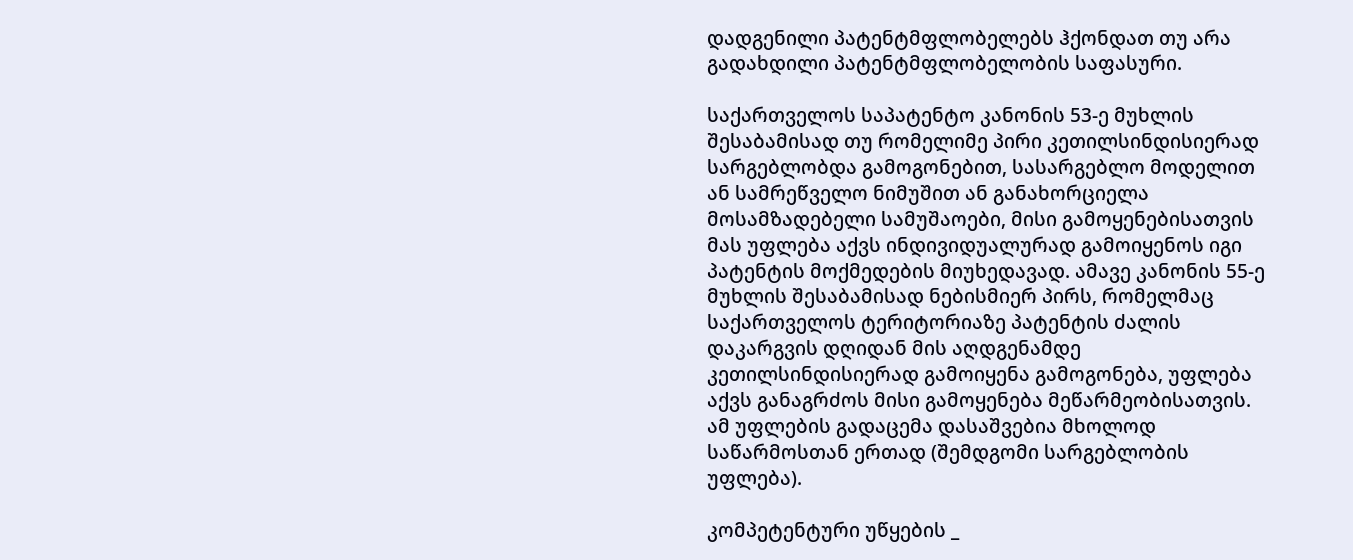დადგენილი პატენტმფლობელებს ჰქონდათ თუ არა გადახდილი პატენტმფლობელობის საფასური.

საქართველოს საპატენტო კანონის 53-ე მუხლის შესაბამისად თუ რომელიმე პირი კეთილსინდისიერად სარგებლობდა გამოგონებით, სასარგებლო მოდელით ან სამრეწველო ნიმუშით ან განახორციელა მოსამზადებელი სამუშაოები, მისი გამოყენებისათვის მას უფლება აქვს ინდივიდუალურად გამოიყენოს იგი პატენტის მოქმედების მიუხედავად. ამავე კანონის 55-ე მუხლის შესაბამისად ნებისმიერ პირს, რომელმაც საქართველოს ტერიტორიაზე პატენტის ძალის დაკარგვის დღიდან მის აღდგენამდე კეთილსინდისიერად გამოიყენა გამოგონება, უფლება აქვს განაგრძოს მისი გამოყენება მეწარმეობისათვის. ამ უფლების გადაცემა დასაშვებია მხოლოდ საწარმოსთან ერთად (შემდგომი სარგებლობის უფლება).

კომპეტენტური უწყების _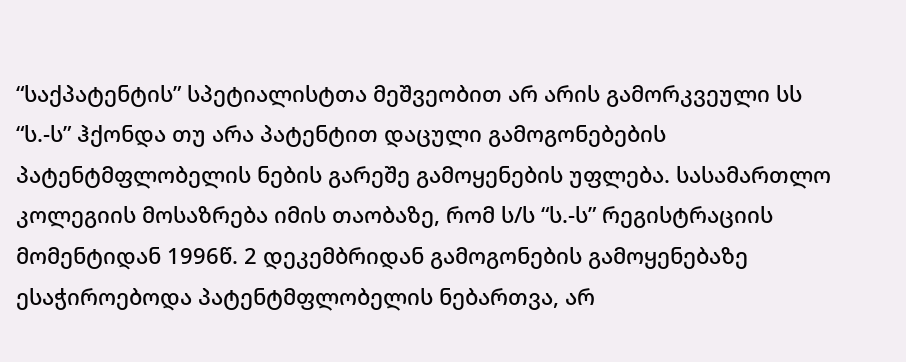“საქპატენტის” სპეტიალისტთა მეშვეობით არ არის გამორკვეული სს “ს.-ს” ჰქონდა თუ არა პატენტით დაცული გამოგონებების პატენტმფლობელის ნების გარეშე გამოყენების უფლება. სასამართლო კოლეგიის მოსაზრება იმის თაობაზე, რომ ს/ს “ს.-ს” რეგისტრაციის მომენტიდან 1996წ. 2 დეკემბრიდან გამოგონების გამოყენებაზე ესაჭიროებოდა პატენტმფლობელის ნებართვა, არ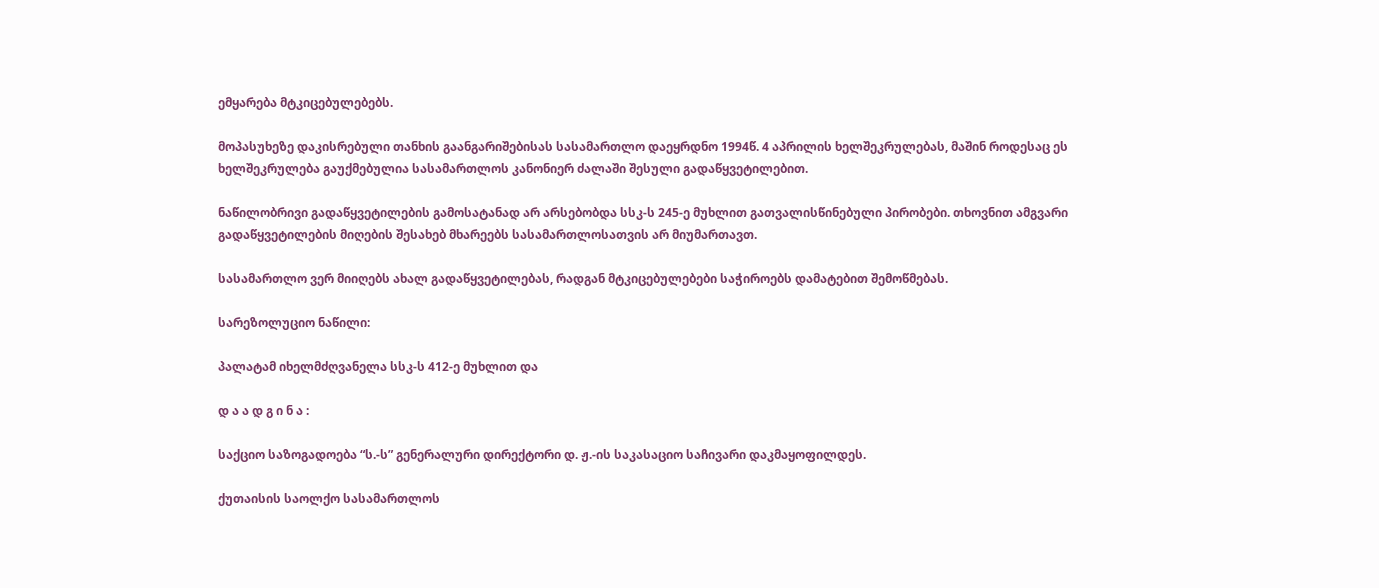ემყარება მტკიცებულებებს.

მოპასუხეზე დაკისრებული თანხის გაანგარიშებისას სასამართლო დაეყრდნო 1994წ. 4 აპრილის ხელშეკრულებას, მაშინ როდესაც ეს ხელშეკრულება გაუქმებულია სასამართლოს კანონიერ ძალაში შესული გადაწყვეტილებით.

ნაწილობრივი გადაწყვეტილების გამოსატანად არ არსებობდა სსკ-ს 245-ე მუხლით გათვალისწინებული პირობები. თხოვნით ამგვარი გადაწყვეტილების მიღების შესახებ მხარეებს სასამართლოსათვის არ მიუმართავთ.

სასამართლო ვერ მიიღებს ახალ გადაწყვეტილებას, რადგან მტკიცებულებები საჭიროებს დამატებით შემოწმებას.

სარეზოლუციო ნაწილი:

პალატამ იხელმძღვანელა სსკ-ს 412-ე მუხლით და

დ ა ა დ გ ი ნ ა :

საქციო საზოგადოება “ს.-ს” გენერალური დირექტორი დ. ჟ.-ის საკასაციო საჩივარი დაკმაყოფილდეს.

ქუთაისის საოლქო სასამართლოს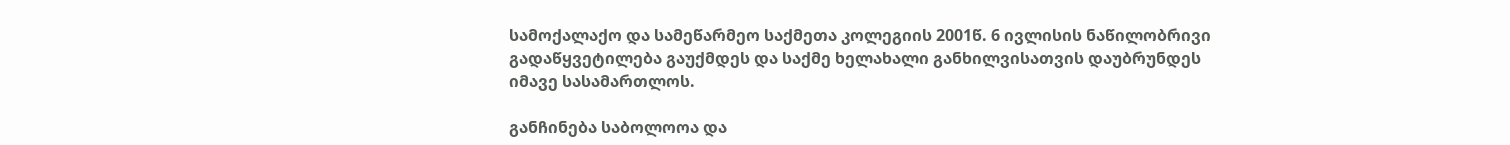სამოქალაქო და სამეწარმეო საქმეთა კოლეგიის 2001წ. 6 ივლისის ნაწილობრივი გადაწყვეტილება გაუქმდეს და საქმე ხელახალი განხილვისათვის დაუბრუნდეს იმავე სასამართლოს.

განჩინება საბოლოოა და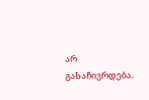არ გასაჩივრდება.